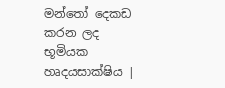මන්තෝ දෙකඩ කරන ලද භූමියක හෘදයසාක්ෂිය |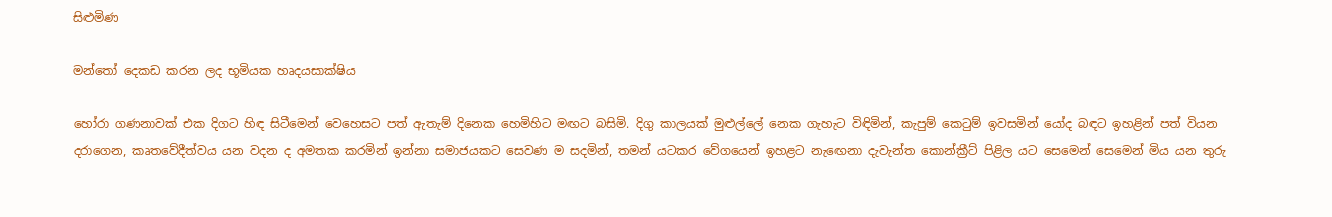සිළුමිණ

මන්තෝ දෙකඩ කරන ලද භූමියක හෘදයසාක්ෂිය

හෝරා ගණනාවක් එක දිගට හිඳ සිටීමෙන් වෙහෙසට පත් ඇතැම් දිනෙක හෙමිහිට මඟට බසිමි. දිගු කාලයක් මුළුල්ලේ නෙක ගැහැට විඳිමින්, කැපුම් කෙටුම් ඉවසමින් යෝද බඳට ඉහළින් පත් වියන දරාගෙන, කෘතවේදීත්වය යන වදන ද අමතක කරමින් ඉන්නා සමාජයකට සෙවණ ම සදමින්, තමන් යටකර වේගයෙන් ඉහළට නැඟෙනා දැවැන්ත කොන්ක්‍රීට් පිළිල යට සෙමෙන් සෙමෙන් මිය යන තුරු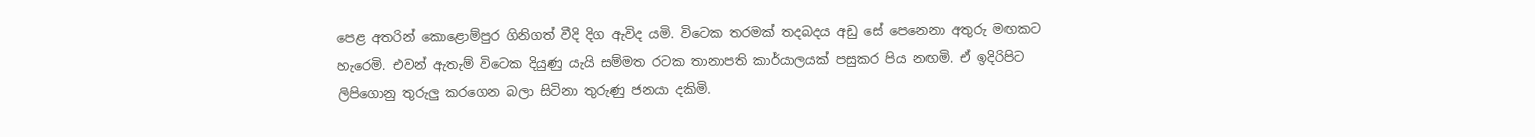පෙළ අතරින් කොළොම්පුර ගිනිගත් වීදි දිග ඇවිද යමි. විටෙක තරමක් තදබදය අඩු සේ පෙනෙනා අතුරු මඟකට හැරෙමි. එවන් ඇතැම් විටෙක දියුණු යැයි සම්මත රටක තානාපති කාර්යාලයක් පසුකර පිය නඟමි. ඒ ඉදිරිපිට ලිපිගොනු තුරුලු කරගෙන බලා සිටිනා තුරුණු ජනයා දකිමි.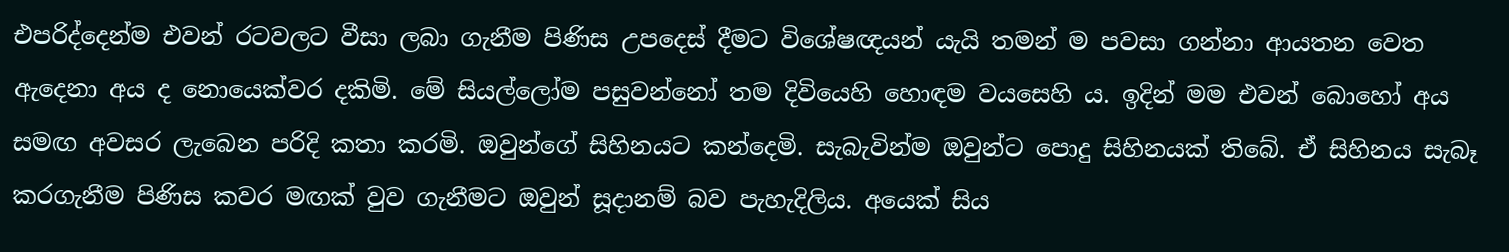එපරිද්දෙන්ම එවන් රටවලට වීසා ලබා ගැනීම පිණිස උපදෙස් දීමට විශේෂඥයන් යැයි තමන් ම පවසා ගන්නා ආයතන වෙත ඇදෙනා අය ද නොයෙක්වර දකිමි. මේ සියල්ලෝම පසුවන්නෝ තම දිවියෙහි හොඳම වයසෙහි ය. ඉදින් මම එවන් බොහෝ අය සමඟ අවසර ලැබෙන පරිදි කතා කරමි. ඔවුන්ගේ සිහිනයට කන්දෙමි. සැබැවින්ම ඔවුන්ට පොදු සිහිනයක් තිබේ. ඒ සිහිනය සැබෑ කරගැනීම පිණිස කවර මඟක් වුව ගැනීමට ඔවුන් සූදානම් බව පැහැදිලිය. අයෙක් සිය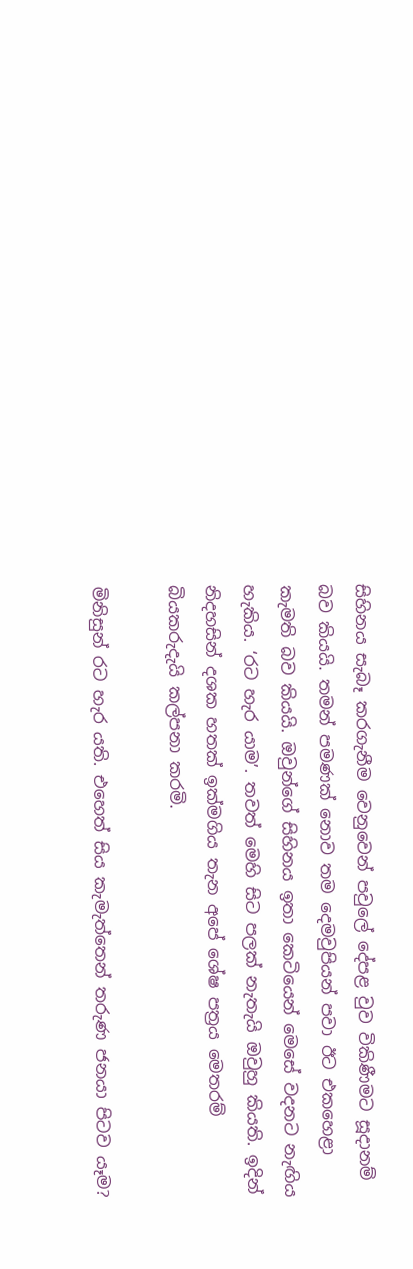සිහිනය සැබෑ කරගැනීම වෙනුවෙන් පවුලේ දේපළ වුව විකිණීමට සූදානම් බව කියයි. තමන් පමණක් නොව තම දෙමවුපියන් පවා ඊට එකහෙළා කැමති බව කියයි. ඔවුන්ගේ සිහිනය ඉතා කෙටියෙන් මෙසේ වදනට නැඟිය හැකිය. ‘රට හැර යාම’. තවත් මෙහි සිට පලක් නැතැයි ඔවුහු කියති. ඉදින් නිදහසින් දශක හතක් ඉක්මගිය තැන අපේ ශේෂ පත්‍රය මෙතරම් බියකරුදැයි කල්පනා කරමි.

මිනිසුන් රට හැර යති. එහෙත් සිය කැමැත්තෙන් තරුණ ජනයා පිටව යෑම?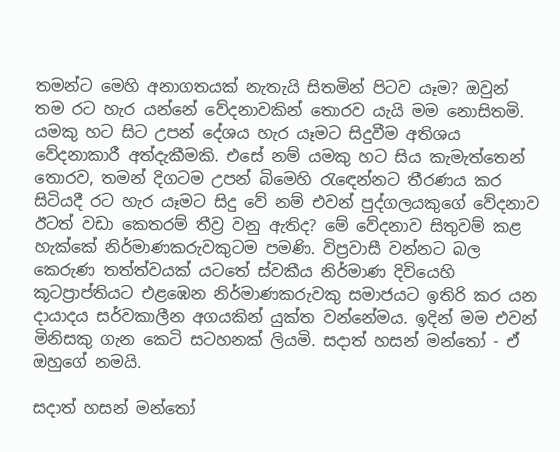තමන්ට මෙහි අනාගතයක් නැතැයි සිතමින් පිටව යෑම? ඔවුන් තම රට හැර යන්නේ වේදනාවකින් තොරව යැයි මම නොසිතමි. යමකු හට සිට උපන් දේශය හැර යෑමට සිදුවීම අතිශය වේදනාකාරී අත්දැකීමකි. එසේ නම් යමකු හට සිය කැමැත්තෙන් තොරව, තමන් දිගටම උපන් බිමෙහි රැඳෙන්නට තීරණය කර සිටියදී රට හැර යෑමට සිදු වේ නම් එවන් පුද්ගලයකුගේ වේදනාව ඊටත් වඩා කෙතරම් තීව්‍ර වනු ඇතිද? මේ වේදනාව සිතුවම් කළ හැක්කේ නිර්මාණකරුවකුටම පමණි. විප්‍රවාසී වන්නට බල කෙරුණ තත්ත්වයක් යටතේ ස්වකීය නිර්මාණ දිවියෙහි කූටප්‍රාප්තියට එළඹෙන නිර්මාණකරුවකු සමාජයට ඉතිරි කර යන දායාදය සර්වකාලීන අගයකින් යුක්ත වන්නේමය. ඉදින් මම එවන් මිනිසකු ගැන කෙටි සටහනක් ලියමි. සදාත් හසන් මන්තෝ - ඒ ඔහුගේ නමයි.

සදාත් හසන් මන්තෝ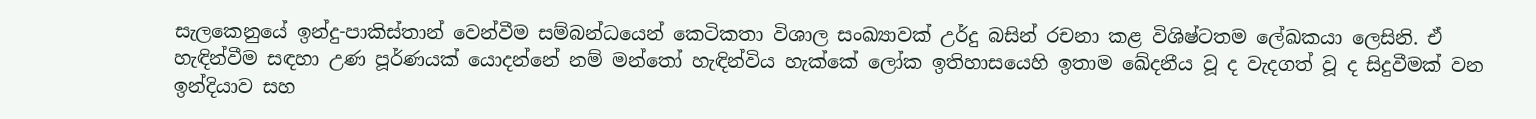සැලකෙනුයේ ඉන්දු-පාකිස්තාන් වෙන්වීම සම්බන්ධයෙන් කෙටිකතා විශාල සංඛ්‍යාවක් උර්දු බසින් රචනා කළ විශිෂ්ටතම ලේඛකයා ලෙසිනි. ඒ හැඳින්වීම සඳහා උණ පූර්ණයක් යොදන්නේ නම් මන්තෝ හැඳින්විය හැක්කේ ලෝක ඉතිහාසයෙහි ඉතාම ඛේදනීය වූ ද වැදගත් වූ ද සිදුවීමක් වන ඉන්දියාව සහ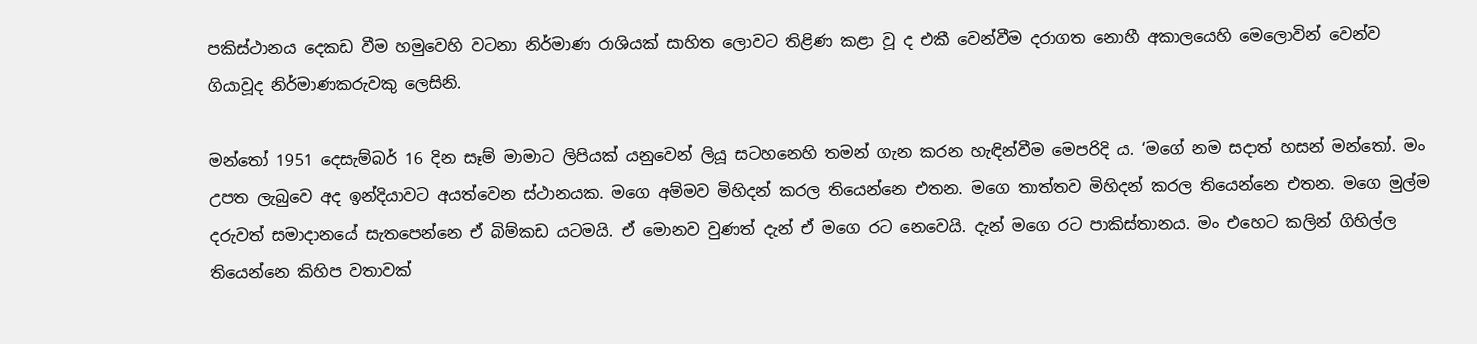පකිස්ථානය දෙකඩ වීම හමුවෙහි වටනා නිර්මාණ රාශියක් සාහිත ලොවට තිළිණ කළා වූ ද එකී වෙන්වීම දරාගත නොහී අකාලයෙහි මෙලොවින් වෙන්ව ගියාවූද නිර්මාණකරුවකු ලෙසිනි.

මන්තෝ 1951 දෙසැම්බර් 16 දින සෑම් මාමාට ලිපියක් යනුවෙන් ලියූ සටහනෙහි තමන් ගැන කරන හැඳින්වීම මෙපරිදි ය. ‘මගේ නම සදාත් හසන් මන්තෝ. මං උපත ලැබුවෙ අද ඉන්දියාවට අයත්වෙන ස්ථානයක. මගෙ අම්මව මිහිදන් කරල තියෙන්නෙ එතන. මගෙ තාත්තව මිහිදන් කරල තියෙන්නෙ එතන. මගෙ මුල්ම දරුවත් සමාදානයේ සැතපෙන්නෙ ඒ බිම්කඩ යටමයි. ඒ මොනව වුණත් දැන් ඒ මගෙ රට නෙවෙයි. දැන් මගෙ රට පාකිස්තානය. මං එහෙට කලින් ගිහිල්ල තියෙන්නෙ කිහිප වතාවක්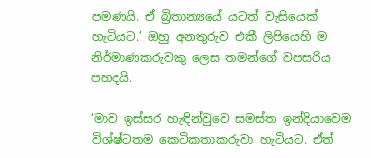පමණයි. ඒ බ්‍රිතාන්‍යයේ යටත් වැසියෙක් හැටියට.’ ඔහු අනතුරුව එකී ලිපියෙහි ම නිර්මාණකරුවකු ලෙස තමන්ගේ වපසරිය පහදයි.

‘මාව ඉස්සර හැඳින්වුවෙ සමස්ත ඉන්දියාවෙම විශ්ෂ්ටතම කෙටිකතාකරුවා හැටියට. ඒත්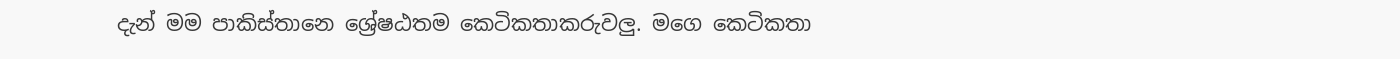දැන් මම පාකිස්තානෙ ශ්‍රේෂඨතම කෙටිකතාකරුවලු. මගෙ කෙටිකතා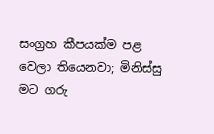සංග්‍රහ කීපයක්ම පළ වෙලා තියෙනවා; මිනිස්සු මට ගරු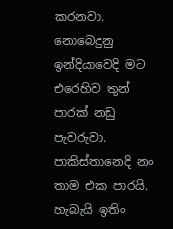කරනවා. නොබෙදුනු ඉන්දියාවෙදි මට එරෙහිව තුන් පාරක් නඩු පැවරුවා. පාකිස්තානෙදි නං තාම එක පාරයි. හැබැයි ඉතිං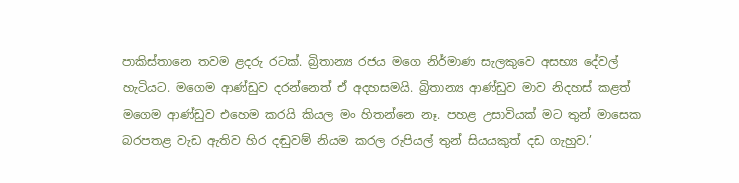පාකිස්තානෙ තවම ළදරු රටක්. බ්‍රිතාන්‍ය රජය මගෙ නිර්මාණ සැලකුවෙ අසභ්‍ය දේවල් හැටියට. මගෙම ආණ්ඩුව දරන්නෙත් ඒ අදහසමයි. බ්‍රිතාන්‍ය ආණ්ඩුව මාව නිදහස් කළත් මගෙම ආණ්ඩුව එහෙම කරයි කියල මං හිතන්නෙ නෑ. පහළ උසාවියක් මට තුන් මාසෙක බරපතළ වැඩ ඇතිව හිර දඬුවම් නියම කරල රුපියල් තුන් සියයකුත් දඩ ගැහුව.’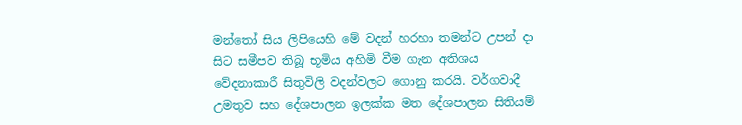මන්තෝ සිය ලිපියෙහි මේ වදන් හරහා තමන්ට උපන් දා සිට සමීපව තිබූ භූමිය අහිමි වීම ගැන අතිශය වේදනාකාරී සිතුවිලි වදන්වලට ගොනු කරයි. වර්ගවාදී උමතුව සහ දේශපාලන ඉලක්ක මත දේශපාලන සිතියම්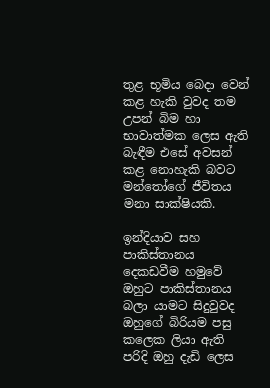තුළ භූමිය බෙදා වෙන් කළ හැකි වුවද තම උපන් බිම හා භාවාත්මක ලෙස ඇති බැඳීම එසේ අවසන් කළ නොහැකි බවට මන්තෝගේ ජීවිතය මනා සාක්ෂියකි.

ඉන්දියාව සහ පාකිස්තානය දෙකඩවීම හමුවේ ඔහුට පාකිස්තානය බලා යාමට සිදුවුවද ඔහුගේ බිරියම පසු කලෙක ලියා ඇති පරිදි ඔහු දැඩි ලෙස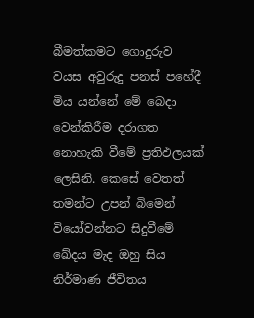බීමත්කමට ගොදුරුව වයස අවුරුදු පනස් පහේදී මිය යන්නේ මේ බෙදා වෙන්කිරීම දරාගත නොහැකි වීමේ ප්‍රතිඵලයක් ලෙසිනි. කෙසේ වෙතත් තමන්ට උපන් බිමෙන් වියෝවන්නට සිදුවීමේ ඛේදය මැද ඔහු සිය නිර්මාණ ජීවිතය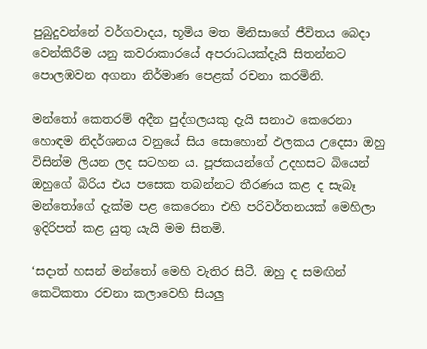පුබුදුවන්නේ වර්ගවාදය, භූමිය මත මිනිසාගේ ජීවිතය බෙදා වෙන්කිරීම යනු කවරාකාරයේ අපරාධයක්දැයි සිතන්නට පොලඹවන අගනා නිර්මාණ පෙළක් රචනා කරමිනි.

මන්තෝ කෙතරම් අදීන පුද්ගලයකු දැයි සනාථ කෙරෙනා හොඳම නිදර්ශනය වනුයේ සිය සොහොන් ඵලකය උදෙසා ඔහු විසින්ම ලියන ලද සටහන ය. පූජකයන්ගේ උදහසට බියෙන් ඔහුගේ බිරිය එය පසෙක තබන්නට තීරණය කළ ද සැබෑ මන්තෝගේ දැක්ම පළ කෙරෙනා එහි පරිවර්තනයක් මෙහිලා ඉදිරිපත් කළ යුතු යැයි මම සිතමි.

‘සදාත් හසන් මන්තෝ මෙහි වැතිර සිටී. ඔහු ද සමඟින් කෙටිකතා රචනා කලාවෙහි සියලු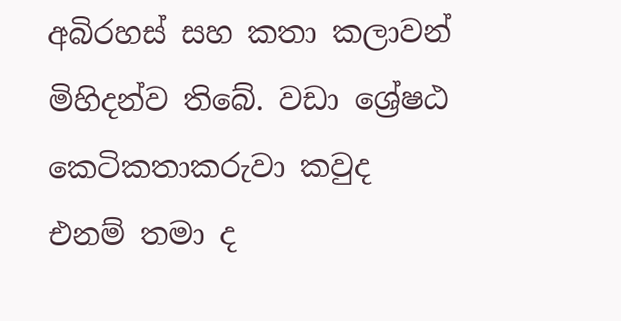අබිරහස් සහ කතා කලාවන් මිහිදන්ව තිබේ. වඩා ශ්‍රේෂඨ කෙටිකතාකරුවා කවුද එනම් තමා ද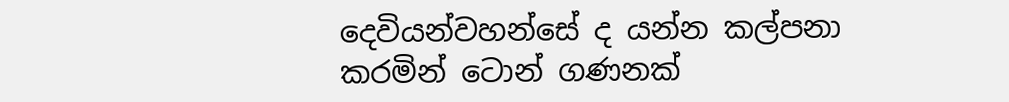දෙවියන්වහන්සේ ද යන්න කල්පනා කරමින් ටොන් ගණනක්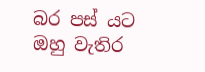බර පස් යට ඔහු වැතිර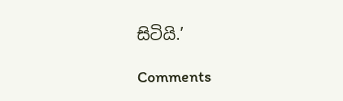සිටියි.’

Comments